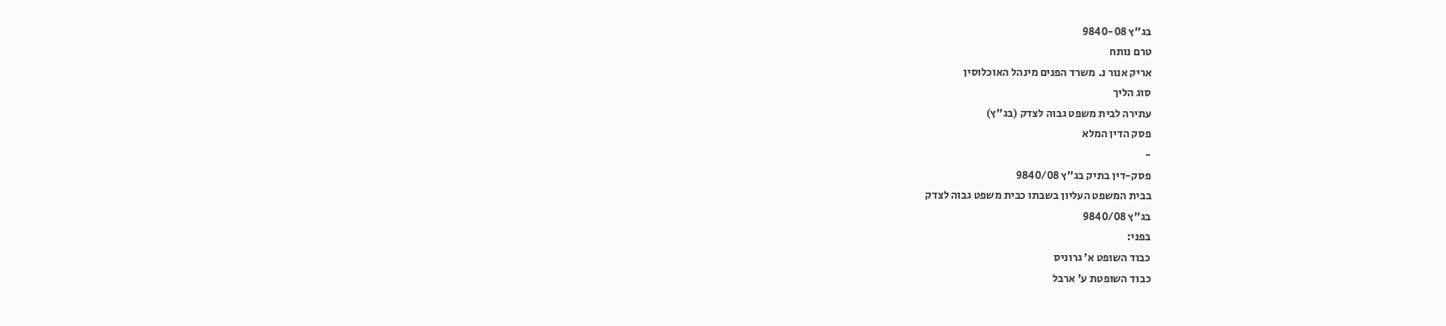בג"ץ 9840-08
טרם נותח
אריק אנור נ. משרד הפנים מינהל האוכלוסין
סוג הליך
עתירה לבית משפט גבוה לצדק (בג"ץ)
פסק הדין המלא
-
פסק-דין בתיק בג"ץ 9840/08
בבית המשפט העליון בשבתו כבית משפט גבוה לצדק
בג"ץ 9840/08
בפני:
כבוד השופט א' גרוניס
כבוד השופטת ע' ארבל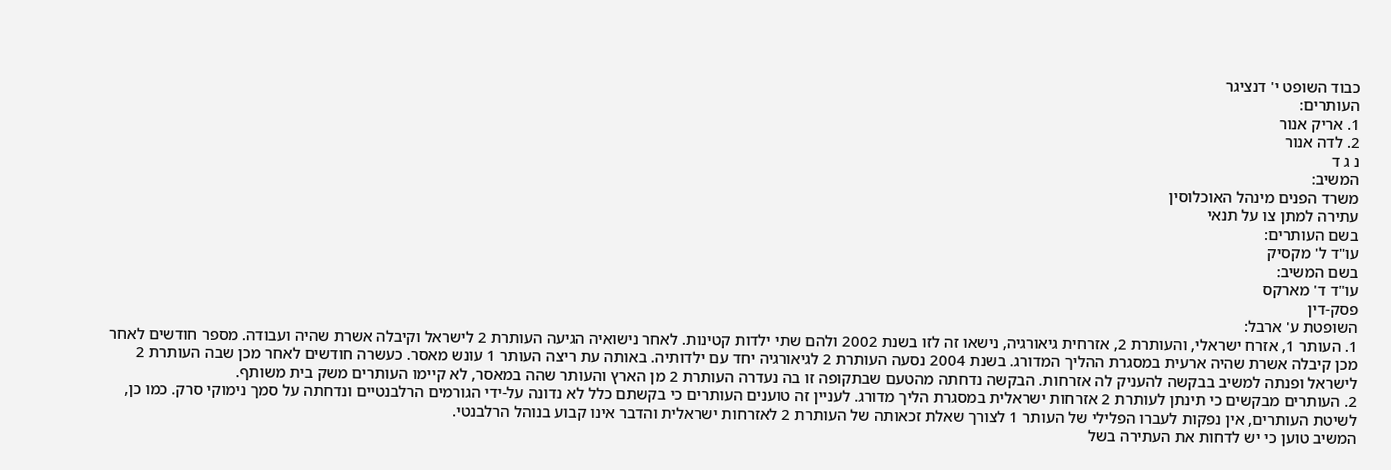כבוד השופט י' דנציגר
העותרים:
1. אריק אנור
2. לדה אנור
נ ג ד
המשיב:
משרד הפנים מינהל האוכלוסין
עתירה למתן צו על תנאי
בשם העותרים:
עו"ד ל' מקסיק
בשם המשיב:
עו"ד ד' מארקס
פסק-דין
השופטת ע' ארבל:
1. העותר 1, אזרח ישראלי, והעותרת 2, אזרחית גיאורגיה, נישאו זה לזו בשנת 2002 ולהם שתי ילדות קטינות. לאחר נישואיה הגיעה העותרת 2 לישראל וקיבלה אשרת שהיה ועבודה. מספר חודשים לאחר מכן קיבלה אשרת שהיה ארעית במסגרת ההליך המדורג. בשנת 2004 נסעה העותרת 2 לגיאורגיה יחד עם ילדותיה. באותה עת ריצה העותר 1 עונש מאסר. כעשרה חודשים לאחר מכן שבה העותרת 2 לישראל ופנתה למשיב בבקשה להעניק לה אזרחות. הבקשה נדחתה מהטעם שבתקופה זו בה נעדרה העותרת 2 מן הארץ והעותר שהה במאסר, לא קיימו העותרים משק בית משותף.
2. העותרים מבקשים כי תינתן לעותרת 2 אזרחות ישראלית במסגרת הליך מדורג. לעניין זה טוענים העותרים כי בקשתם כלל לא נדונה על-ידי הגורמים הרלבנטיים ונדחתה על סמך נימוקי סרק. כמו כן, לשיטת העותרים, אין נפקות לעברו הפלילי של העותר 1 לצורך שאלת זכאותה של העותרת 2 לאזרחות ישראלית והדבר אינו קבוע בנוהל הרלבנטי.
המשיב טוען כי יש לדחות את העתירה בשל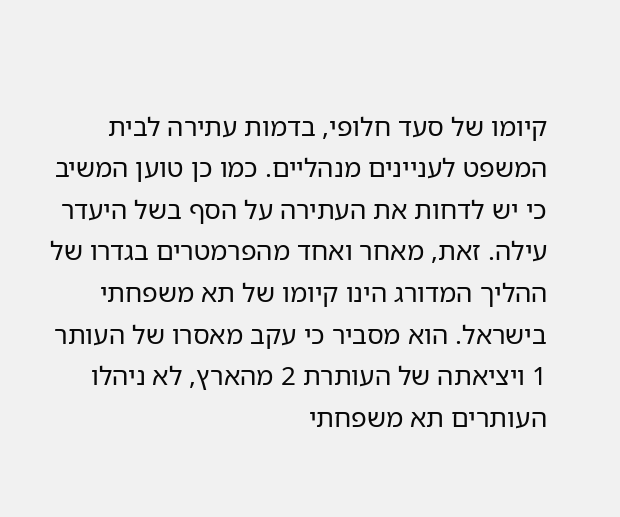קיומו של סעד חלופי, בדמות עתירה לבית המשפט לעניינים מנהליים. כמו כן טוען המשיב כי יש לדחות את העתירה על הסף בשל היעדר עילה. זאת, מאחר ואחד מהפרמטרים בגדרו של ההליך המדורג הינו קיומו של תא משפחתי בישראל. הוא מסביר כי עקב מאסרו של העותר 1 ויציאתה של העותרת 2 מהארץ, לא ניהלו העותרים תא משפחתי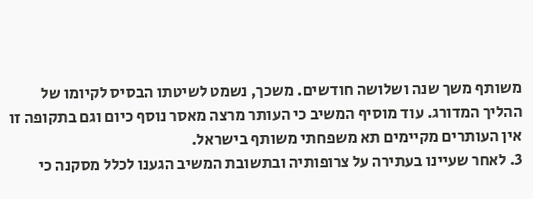משותף משך שנה ושלושה חודשים. משכך, נשמט לשיטתו הבסיס לקיומו של ההליך המדורג. עוד מוסיף המשיב כי העותר מרצה מאסר נוסף כיום וגם בתקופה זו אין העותרים מקיימים תא משפחתי משותף בישראל.
3. לאחר שעיינו בעתירה על צרופותיה ובתשובת המשיב הגענו לכלל מסקנה כי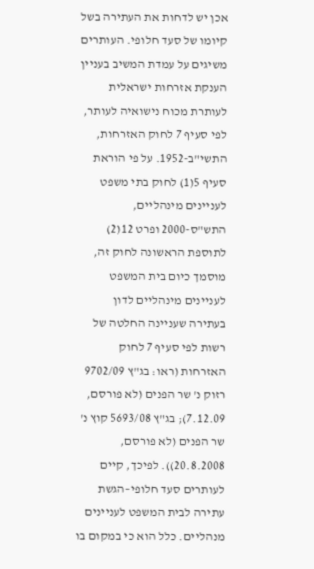אכן יש לדחות את העתירה בשל קיומו של סעד חלופי. העותרים משיגים על עמדת המשיב בעניין הענקת אזרחות ישראלית לעותרת מכוח נישואיה לעותר, לפי סעיף 7 לחוק האזרחות, התשי"ב-1952. על פי הוראת סעיף 5(1) לחוק בתי משפט לעניינים מינהליים, התש"ס-2000 ופרט 12(2) לתוספת הראשונה לחוק זה, מוסמך כיום בית המשפט לעניינים מינהליים לדון בעתירה שעניינה החלטה של רשות לפי סעיף 7 לחוק האזרחות (ראו: בג"ץ 9702/09 רזוק נ' שר הפנים (לא פורסם, 7.12.09); בג"ץ 5693/08 קוץ נ' שר הפנים (לא פורסם, 20.8.2008)). לפיכך, קיים לעותרים סעד חלופי–הגשת עתירה לבית המשפט לעניינים מנהליים. כלל הוא כי במקום בו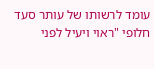עומד לרשותו של עותר סעד חלופי "ראוי ויעיל לפני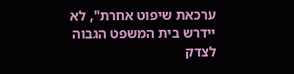ערכאת שיפוט אחרת", לא יידרש בית המשפט הגבוה לצדק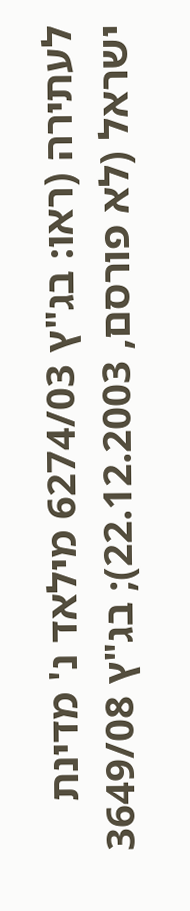לעתירה (ראו: בג"ץ 6274/03 מילאד נ' מדינת ישראל (לא פורסם, 22.12.2003); בג"ץ 3649/08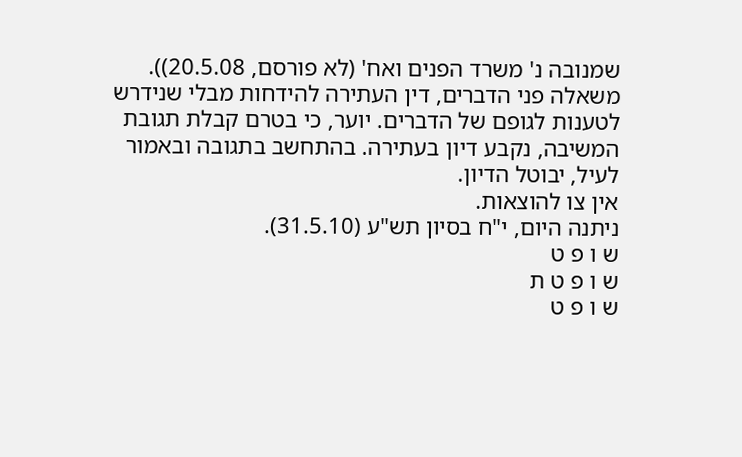שמנובה נ' משרד הפנים ואח' (לא פורסם, 20.5.08)).
משאלה פני הדברים, דין העתירה להידחות מבלי שנידרש לטענות לגופם של הדברים. יוער, כי בטרם קבלת תגובת המשיבה, נקבע דיון בעתירה. בהתחשב בתגובה ובאמור לעיל, יבוטל הדיון.
אין צו להוצאות.
ניתנה היום, י"ח בסיון תש"ע (31.5.10).
ש ו פ ט
ש ו פ ט ת
ש ו פ ט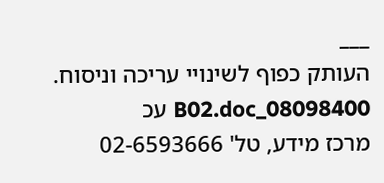___
העותק כפוף לשינויי עריכה וניסוח. 08098400_B02.doc עכ
מרכז מידע, טל' 02-6593666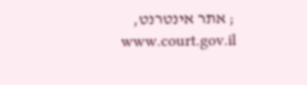; אתר אינטרנט, www.court.gov.il